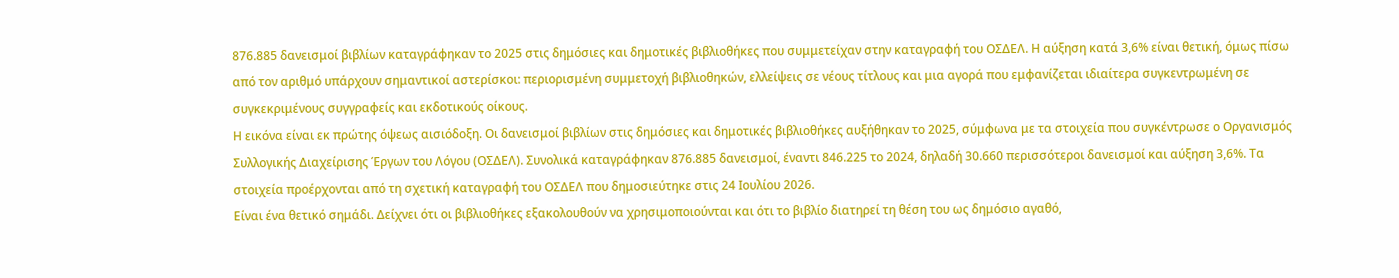876.885 δανεισμοί βιβλίων καταγράφηκαν το 2025 στις δημόσιες και δημοτικές βιβλιοθήκες που συμμετείχαν στην καταγραφή του ΟΣΔΕΛ. Η αύξηση κατά 3,6% είναι θετική, όμως πίσω από τον αριθμό υπάρχουν σημαντικοί αστερίσκοι: περιορισμένη συμμετοχή βιβλιοθηκών, ελλείψεις σε νέους τίτλους και μια αγορά που εμφανίζεται ιδιαίτερα συγκεντρωμένη σε συγκεκριμένους συγγραφείς και εκδοτικούς οίκους.
Η εικόνα είναι εκ πρώτης όψεως αισιόδοξη. Οι δανεισμοί βιβλίων στις δημόσιες και δημοτικές βιβλιοθήκες αυξήθηκαν το 2025, σύμφωνα με τα στοιχεία που συγκέντρωσε ο Οργανισμός Συλλογικής Διαχείρισης Έργων του Λόγου (ΟΣΔΕΛ). Συνολικά καταγράφηκαν 876.885 δανεισμοί, έναντι 846.225 το 2024, δηλαδή 30.660 περισσότεροι δανεισμοί και αύξηση 3,6%. Τα στοιχεία προέρχονται από τη σχετική καταγραφή του ΟΣΔΕΛ που δημοσιεύτηκε στις 24 Ιουλίου 2026.
Είναι ένα θετικό σημάδι. Δείχνει ότι οι βιβλιοθήκες εξακολουθούν να χρησιμοποιούνται και ότι το βιβλίο διατηρεί τη θέση του ως δημόσιο αγαθό,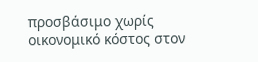προσβάσιμο χωρίς οικονομικό κόστος στον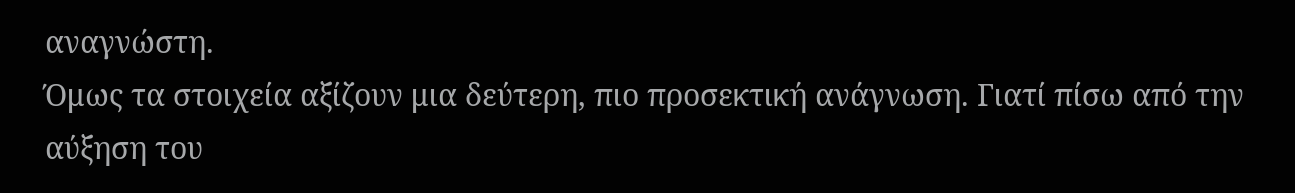αναγνώστη.
Όμως τα στοιχεία αξίζουν μια δεύτερη, πιο προσεκτική ανάγνωση. Γιατί πίσω από την αύξηση του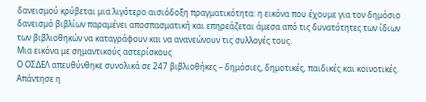δανεισμού κρύβεται μια λιγότερο αισιόδοξη πραγματικότητα: η εικόνα που έχουμε για τον δημόσιο δανεισμό βιβλίων παραμένει αποσπασματική και επηρεάζεται άμεσα από τις δυνατότητες των ίδιων των βιβλιοθηκών να καταγράφουν και να ανανεώνουν τις συλλογές τους.
Μια εικόνα με σημαντικούς αστερίσκους
Ο ΟΣΔΕΛ απευθύνθηκε συνολικά σε 247 βιβλιοθήκες – δημόσιες, δημοτικές, παιδικές και κοινοτικές. Απάντησε η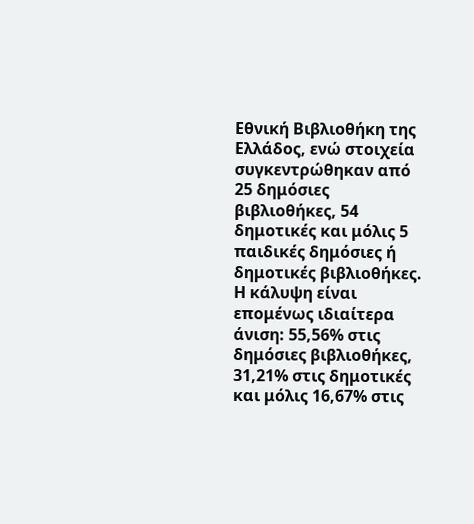Εθνική Βιβλιοθήκη της Ελλάδος, ενώ στοιχεία συγκεντρώθηκαν από 25 δημόσιες βιβλιοθήκες, 54 δημοτικές και μόλις 5 παιδικές δημόσιες ή δημοτικές βιβλιοθήκες.
Η κάλυψη είναι επομένως ιδιαίτερα άνιση: 55,56% στις δημόσιες βιβλιοθήκες, 31,21% στις δημοτικές και μόλις 16,67% στις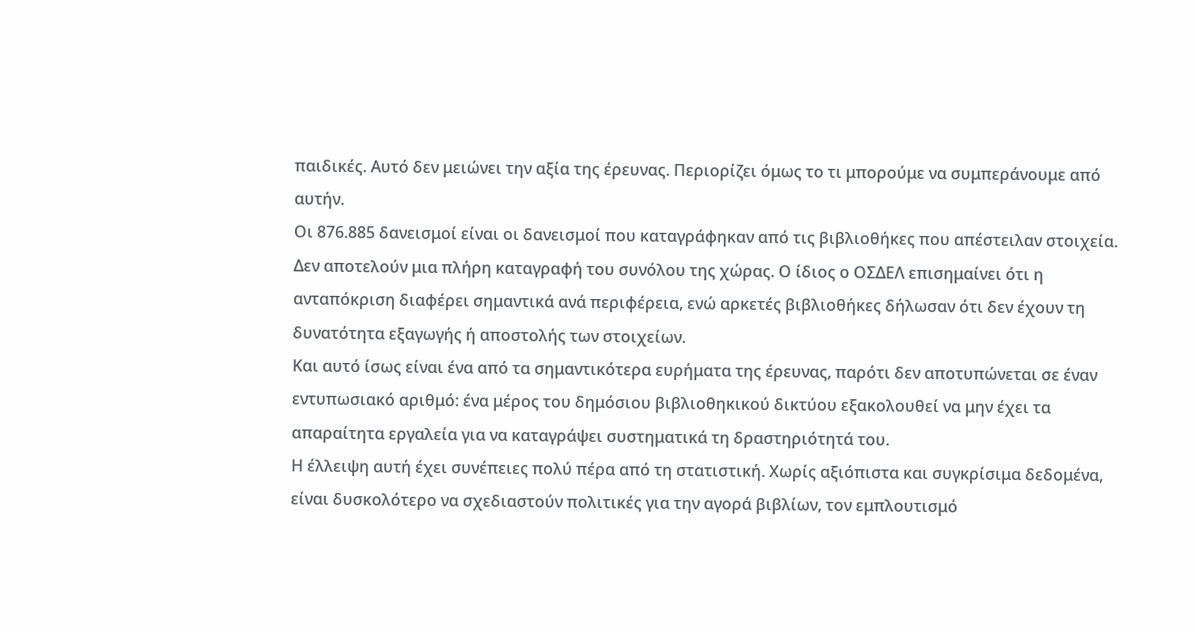παιδικές. Αυτό δεν μειώνει την αξία της έρευνας. Περιορίζει όμως το τι μπορούμε να συμπεράνουμε από αυτήν.
Οι 876.885 δανεισμοί είναι οι δανεισμοί που καταγράφηκαν από τις βιβλιοθήκες που απέστειλαν στοιχεία. Δεν αποτελούν μια πλήρη καταγραφή του συνόλου της χώρας. Ο ίδιος ο ΟΣΔΕΛ επισημαίνει ότι η ανταπόκριση διαφέρει σημαντικά ανά περιφέρεια, ενώ αρκετές βιβλιοθήκες δήλωσαν ότι δεν έχουν τη δυνατότητα εξαγωγής ή αποστολής των στοιχείων.
Και αυτό ίσως είναι ένα από τα σημαντικότερα ευρήματα της έρευνας, παρότι δεν αποτυπώνεται σε έναν εντυπωσιακό αριθμό: ένα μέρος του δημόσιου βιβλιοθηκικού δικτύου εξακολουθεί να μην έχει τα απαραίτητα εργαλεία για να καταγράψει συστηματικά τη δραστηριότητά του.
Η έλλειψη αυτή έχει συνέπειες πολύ πέρα από τη στατιστική. Χωρίς αξιόπιστα και συγκρίσιμα δεδομένα, είναι δυσκολότερο να σχεδιαστούν πολιτικές για την αγορά βιβλίων, τον εμπλουτισμό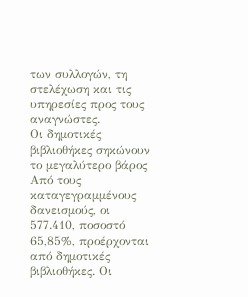των συλλογών, τη στελέχωση και τις υπηρεσίες προς τους αναγνώστες.
Οι δημοτικές βιβλιοθήκες σηκώνουν το μεγαλύτερο βάρος
Από τους καταγεγραμμένους δανεισμούς, οι 577.410, ποσοστό 65,85%, προέρχονται από δημοτικές βιβλιοθήκες. Οι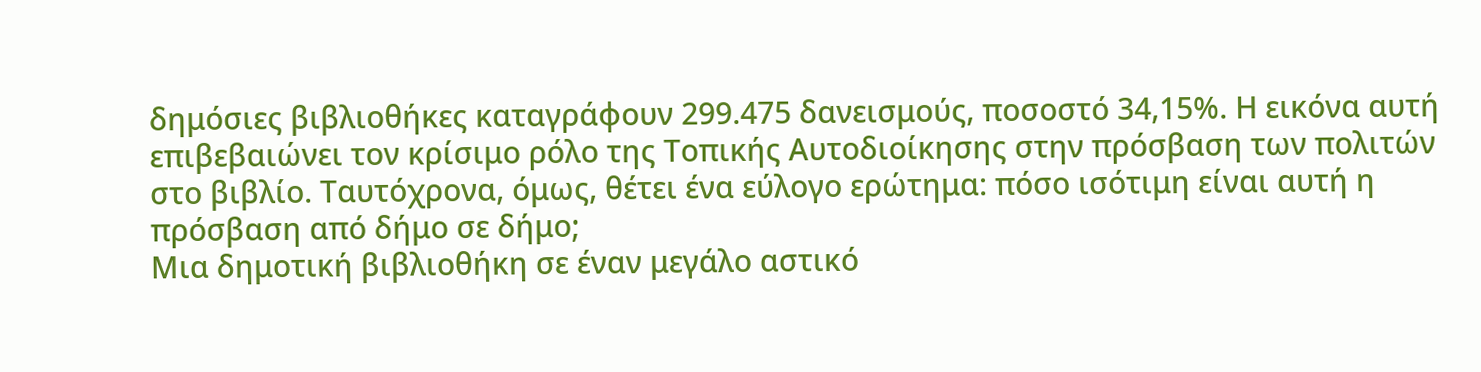δημόσιες βιβλιοθήκες καταγράφουν 299.475 δανεισμούς, ποσοστό 34,15%. Η εικόνα αυτή επιβεβαιώνει τον κρίσιμο ρόλο της Τοπικής Αυτοδιοίκησης στην πρόσβαση των πολιτών στο βιβλίο. Ταυτόχρονα, όμως, θέτει ένα εύλογο ερώτημα: πόσο ισότιμη είναι αυτή η πρόσβαση από δήμο σε δήμο;
Μια δημοτική βιβλιοθήκη σε έναν μεγάλο αστικό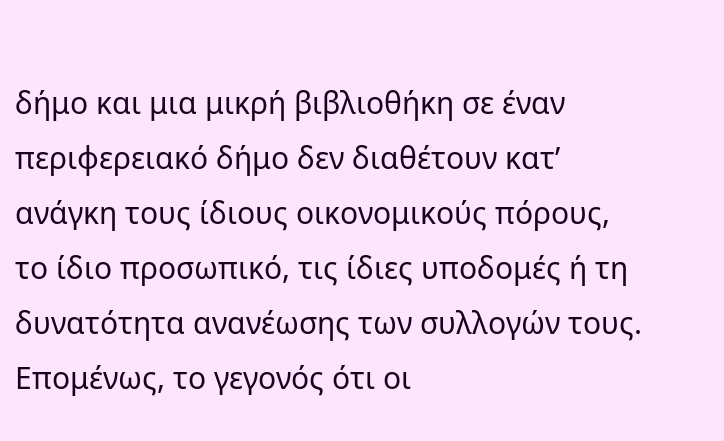δήμο και μια μικρή βιβλιοθήκη σε έναν περιφερειακό δήμο δεν διαθέτουν κατ’ ανάγκη τους ίδιους οικονομικούς πόρους, το ίδιο προσωπικό, τις ίδιες υποδομές ή τη δυνατότητα ανανέωσης των συλλογών τους.
Επομένως, το γεγονός ότι οι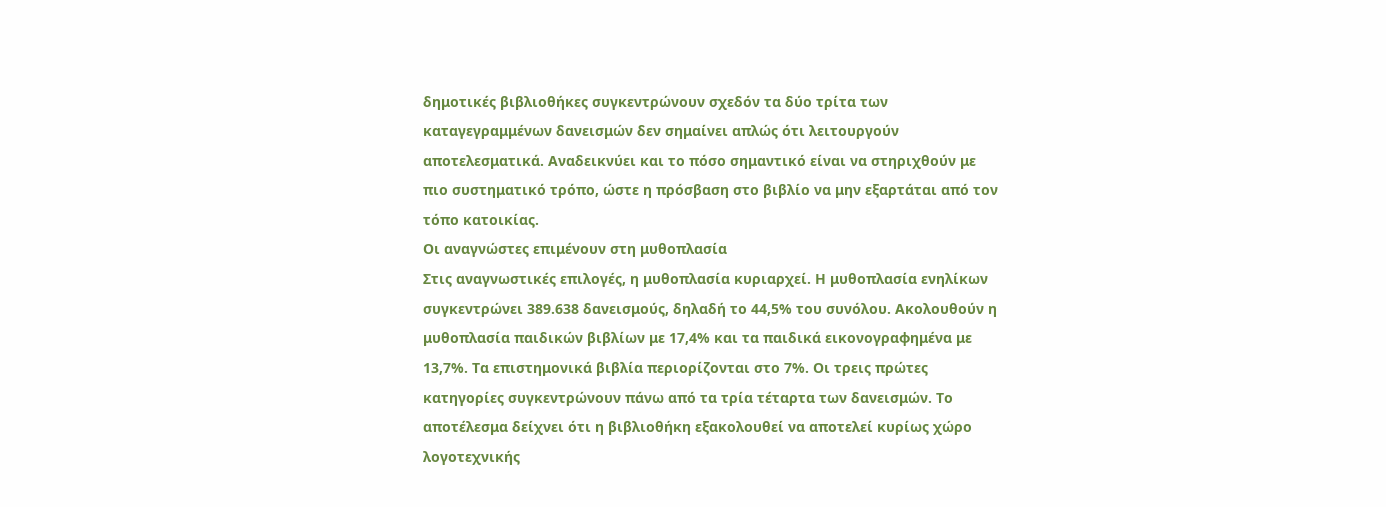δημοτικές βιβλιοθήκες συγκεντρώνουν σχεδόν τα δύο τρίτα των καταγεγραμμένων δανεισμών δεν σημαίνει απλώς ότι λειτουργούν αποτελεσματικά. Αναδεικνύει και το πόσο σημαντικό είναι να στηριχθούν με πιο συστηματικό τρόπο, ώστε η πρόσβαση στο βιβλίο να μην εξαρτάται από τον τόπο κατοικίας.
Οι αναγνώστες επιμένουν στη μυθοπλασία
Στις αναγνωστικές επιλογές, η μυθοπλασία κυριαρχεί. Η μυθοπλασία ενηλίκων συγκεντρώνει 389.638 δανεισμούς, δηλαδή το 44,5% του συνόλου. Ακολουθούν η μυθοπλασία παιδικών βιβλίων με 17,4% και τα παιδικά εικονογραφημένα με 13,7%. Τα επιστημονικά βιβλία περιορίζονται στο 7%. Οι τρεις πρώτες κατηγορίες συγκεντρώνουν πάνω από τα τρία τέταρτα των δανεισμών. Το αποτέλεσμα δείχνει ότι η βιβλιοθήκη εξακολουθεί να αποτελεί κυρίως χώρο λογοτεχνικής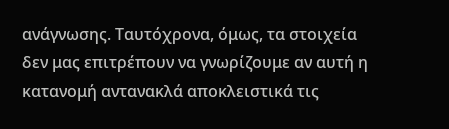ανάγνωσης. Ταυτόχρονα, όμως, τα στοιχεία δεν μας επιτρέπουν να γνωρίζουμε αν αυτή η κατανομή αντανακλά αποκλειστικά τις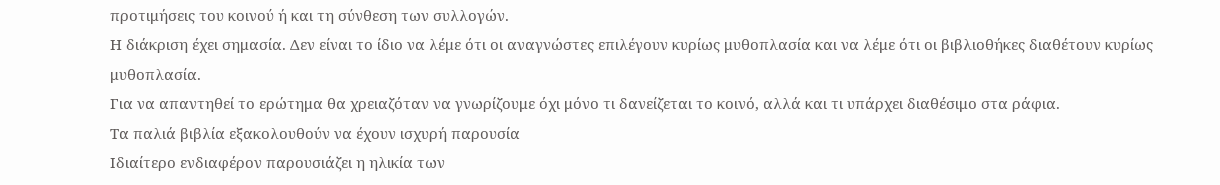προτιμήσεις του κοινού ή και τη σύνθεση των συλλογών.
Η διάκριση έχει σημασία. Δεν είναι το ίδιο να λέμε ότι οι αναγνώστες επιλέγουν κυρίως μυθοπλασία και να λέμε ότι οι βιβλιοθήκες διαθέτουν κυρίως μυθοπλασία.
Για να απαντηθεί το ερώτημα θα χρειαζόταν να γνωρίζουμε όχι μόνο τι δανείζεται το κοινό, αλλά και τι υπάρχει διαθέσιμο στα ράφια.
Τα παλιά βιβλία εξακολουθούν να έχουν ισχυρή παρουσία
Ιδιαίτερο ενδιαφέρον παρουσιάζει η ηλικία των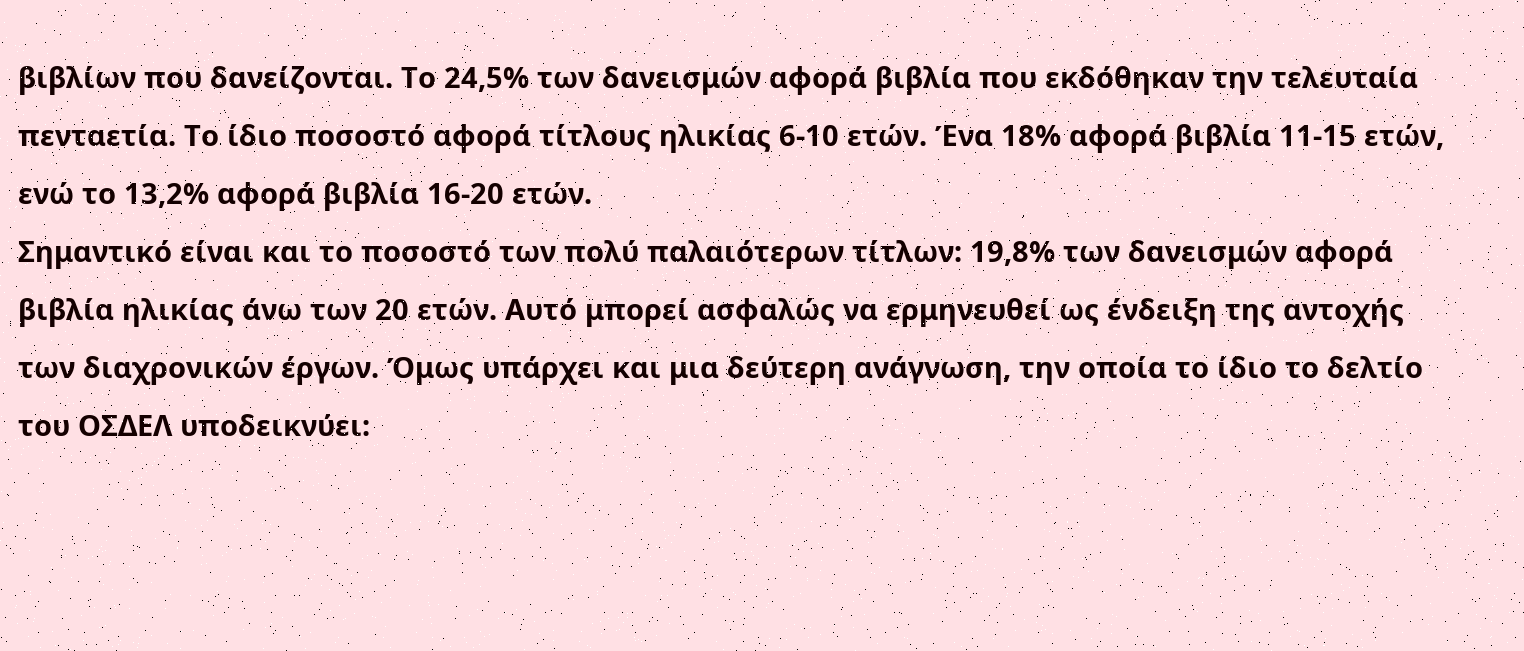βιβλίων που δανείζονται. Το 24,5% των δανεισμών αφορά βιβλία που εκδόθηκαν την τελευταία πενταετία. Το ίδιο ποσοστό αφορά τίτλους ηλικίας 6-10 ετών. Ένα 18% αφορά βιβλία 11-15 ετών, ενώ το 13,2% αφορά βιβλία 16-20 ετών.
Σημαντικό είναι και το ποσοστό των πολύ παλαιότερων τίτλων: 19,8% των δανεισμών αφορά βιβλία ηλικίας άνω των 20 ετών. Αυτό μπορεί ασφαλώς να ερμηνευθεί ως ένδειξη της αντοχής των διαχρονικών έργων. Όμως υπάρχει και μια δεύτερη ανάγνωση, την οποία το ίδιο το δελτίο του ΟΣΔΕΛ υποδεικνύει: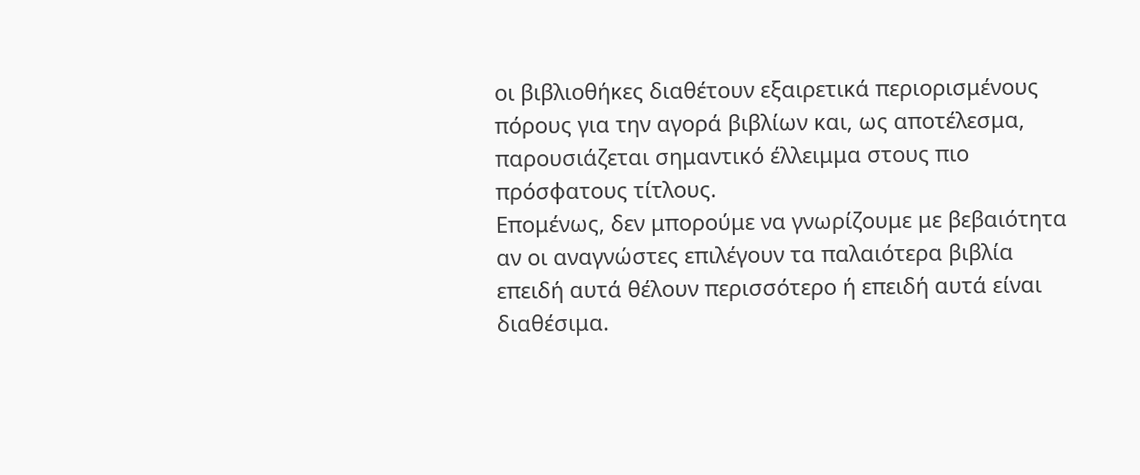οι βιβλιοθήκες διαθέτουν εξαιρετικά περιορισμένους πόρους για την αγορά βιβλίων και, ως αποτέλεσμα, παρουσιάζεται σημαντικό έλλειμμα στους πιο πρόσφατους τίτλους.
Επομένως, δεν μπορούμε να γνωρίζουμε με βεβαιότητα αν οι αναγνώστες επιλέγουν τα παλαιότερα βιβλία επειδή αυτά θέλουν περισσότερο ή επειδή αυτά είναι διαθέσιμα.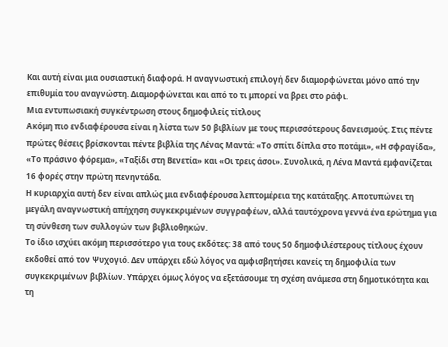Και αυτή είναι μια ουσιαστική διαφορά. Η αναγνωστική επιλογή δεν διαμορφώνεται μόνο από την επιθυμία του αναγνώστη. Διαμορφώνεται και από το τι μπορεί να βρει στο ράφι.
Μια εντυπωσιακή συγκέντρωση στους δημοφιλείς τίτλους
Ακόμη πιο ενδιαφέρουσα είναι η λίστα των 50 βιβλίων με τους περισσότερους δανεισμούς. Στις πέντε πρώτες θέσεις βρίσκονται πέντε βιβλία της Λένας Μαντά: «Το σπίτι δίπλα στο ποτάμι», «Η σφραγίδα», «Το πράσινο φόρεμα», «Ταξίδι στη Βενετία» και «Οι τρεις άσοι». Συνολικά, η Λένα Μαντά εμφανίζεται 16 φορές στην πρώτη πενηντάδα.
Η κυριαρχία αυτή δεν είναι απλώς μια ενδιαφέρουσα λεπτομέρεια της κατάταξης. Αποτυπώνει τη μεγάλη αναγνωστική απήχηση συγκεκριμένων συγγραφέων, αλλά ταυτόχρονα γεννά ένα ερώτημα για τη σύνθεση των συλλογών των βιβλιοθηκών.
Το ίδιο ισχύει ακόμη περισσότερο για τους εκδότες: 38 από τους 50 δημοφιλέστερους τίτλους έχουν εκδοθεί από τον Ψυχογιό. Δεν υπάρχει εδώ λόγος να αμφισβητήσει κανείς τη δημοφιλία των συγκεκριμένων βιβλίων. Υπάρχει όμως λόγος να εξετάσουμε τη σχέση ανάμεσα στη δημοτικότητα και τη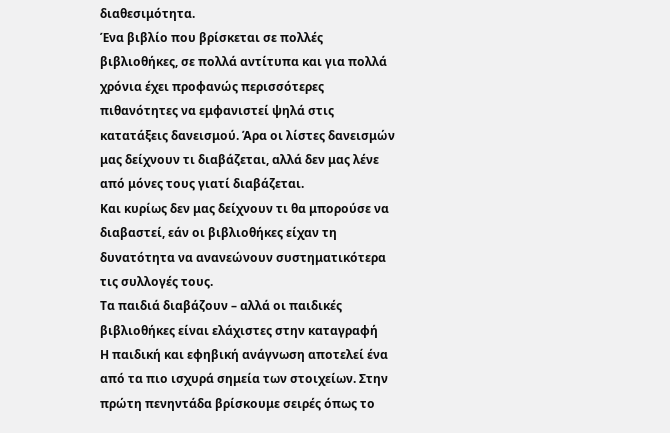διαθεσιμότητα.
Ένα βιβλίο που βρίσκεται σε πολλές βιβλιοθήκες, σε πολλά αντίτυπα και για πολλά χρόνια έχει προφανώς περισσότερες πιθανότητες να εμφανιστεί ψηλά στις κατατάξεις δανεισμού. Άρα οι λίστες δανεισμών μας δείχνουν τι διαβάζεται, αλλά δεν μας λένε από μόνες τους γιατί διαβάζεται.
Και κυρίως δεν μας δείχνουν τι θα μπορούσε να διαβαστεί, εάν οι βιβλιοθήκες είχαν τη δυνατότητα να ανανεώνουν συστηματικότερα τις συλλογές τους.
Τα παιδιά διαβάζουν – αλλά οι παιδικές βιβλιοθήκες είναι ελάχιστες στην καταγραφή
Η παιδική και εφηβική ανάγνωση αποτελεί ένα από τα πιο ισχυρά σημεία των στοιχείων. Στην πρώτη πενηντάδα βρίσκουμε σειρές όπως το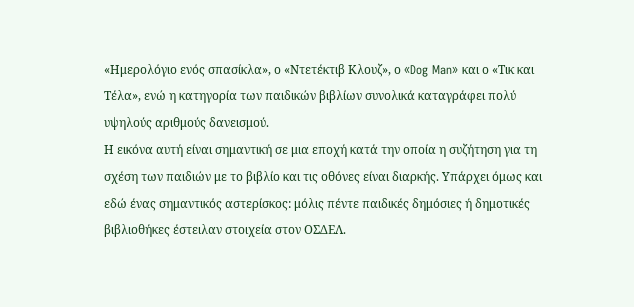«Ημερολόγιο ενός σπασίκλα», ο «Ντετέκτιβ Κλουζ», ο «Dog Man» και ο «Τικ και Τέλα», ενώ η κατηγορία των παιδικών βιβλίων συνολικά καταγράφει πολύ υψηλούς αριθμούς δανεισμού.
Η εικόνα αυτή είναι σημαντική σε μια εποχή κατά την οποία η συζήτηση για τη σχέση των παιδιών με το βιβλίο και τις οθόνες είναι διαρκής. Υπάρχει όμως και εδώ ένας σημαντικός αστερίσκος: μόλις πέντε παιδικές δημόσιες ή δημοτικές βιβλιοθήκες έστειλαν στοιχεία στον ΟΣΔΕΛ.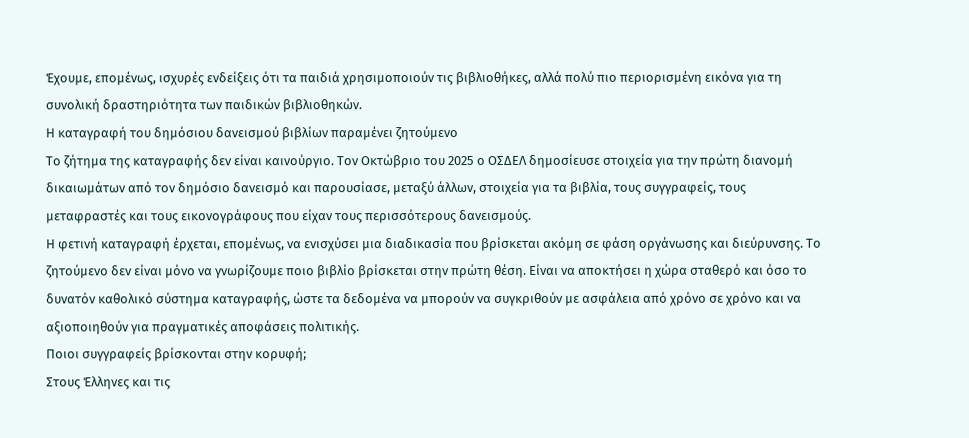Έχουμε, επομένως, ισχυρές ενδείξεις ότι τα παιδιά χρησιμοποιούν τις βιβλιοθήκες, αλλά πολύ πιο περιορισμένη εικόνα για τη συνολική δραστηριότητα των παιδικών βιβλιοθηκών.
Η καταγραφή του δημόσιου δανεισμού βιβλίων παραμένει ζητούμενο
Το ζήτημα της καταγραφής δεν είναι καινούργιο. Τον Οκτώβριο του 2025 ο ΟΣΔΕΛ δημοσίευσε στοιχεία για την πρώτη διανομή δικαιωμάτων από τον δημόσιο δανεισμό και παρουσίασε, μεταξύ άλλων, στοιχεία για τα βιβλία, τους συγγραφείς, τους μεταφραστές και τους εικονογράφους που είχαν τους περισσότερους δανεισμούς.
Η φετινή καταγραφή έρχεται, επομένως, να ενισχύσει μια διαδικασία που βρίσκεται ακόμη σε φάση οργάνωσης και διεύρυνσης. Το ζητούμενο δεν είναι μόνο να γνωρίζουμε ποιο βιβλίο βρίσκεται στην πρώτη θέση. Είναι να αποκτήσει η χώρα σταθερό και όσο το δυνατόν καθολικό σύστημα καταγραφής, ώστε τα δεδομένα να μπορούν να συγκριθούν με ασφάλεια από χρόνο σε χρόνο και να αξιοποιηθούν για πραγματικές αποφάσεις πολιτικής.
Ποιοι συγγραφείς βρίσκονται στην κορυφή;
Στους Έλληνες και τις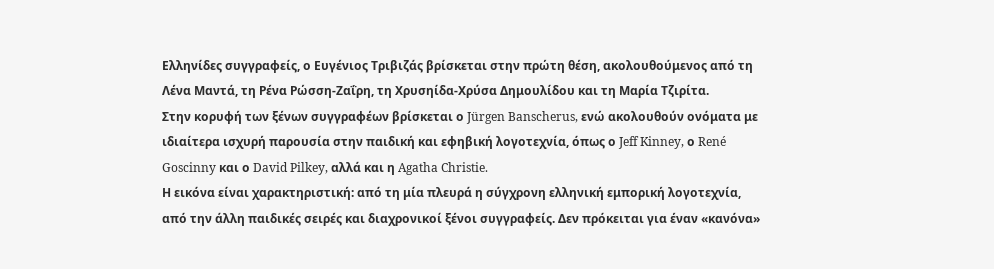Ελληνίδες συγγραφείς, ο Ευγένιος Τριβιζάς βρίσκεται στην πρώτη θέση, ακολουθούμενος από τη Λένα Μαντά, τη Ρένα Ρώσση-Ζαΐρη, τη Χρυσηίδα-Χρύσα Δημουλίδου και τη Μαρία Τζιρίτα.
Στην κορυφή των ξένων συγγραφέων βρίσκεται ο Jürgen Banscherus, ενώ ακολουθούν ονόματα με ιδιαίτερα ισχυρή παρουσία στην παιδική και εφηβική λογοτεχνία, όπως ο Jeff Kinney, ο René Goscinny και ο David Pilkey, αλλά και η Agatha Christie.
Η εικόνα είναι χαρακτηριστική: από τη μία πλευρά η σύγχρονη ελληνική εμπορική λογοτεχνία, από την άλλη παιδικές σειρές και διαχρονικοί ξένοι συγγραφείς. Δεν πρόκειται για έναν «κανόνα»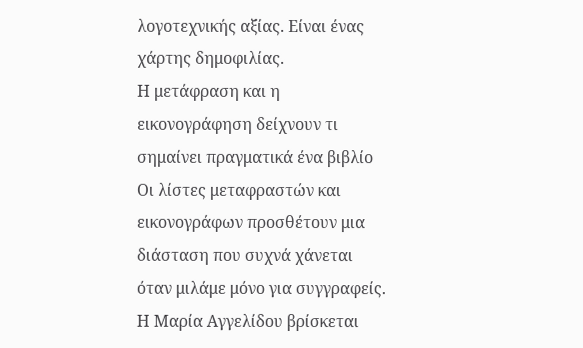λογοτεχνικής αξίας. Είναι ένας χάρτης δημοφιλίας.
Η μετάφραση και η εικονογράφηση δείχνουν τι σημαίνει πραγματικά ένα βιβλίο
Οι λίστες μεταφραστών και εικονογράφων προσθέτουν μια διάσταση που συχνά χάνεται όταν μιλάμε μόνο για συγγραφείς. Η Μαρία Αγγελίδου βρίσκεται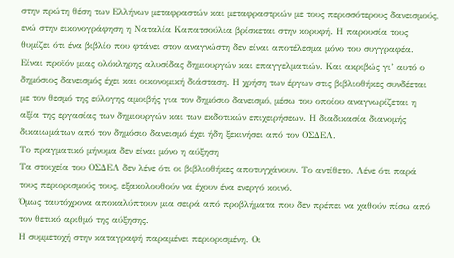στην πρώτη θέση των Ελλήνων μεταφραστών και μεταφραστριών με τους περισσότερους δανεισμούς, ενώ στην εικονογράφηση η Ναταλία Καπατσούλια βρίσκεται στην κορυφή. Η παρουσία τους θυμίζει ότι ένα βιβλίο που φτάνει στον αναγνώστη δεν είναι αποτέλεσμα μόνο του συγγραφέα. Είναι προϊόν μιας ολόκληρης αλυσίδας δημιουργών και επαγγελματιών. Και ακριβώς γι’ αυτό ο δημόσιος δανεισμός έχει και οικονομική διάσταση. Η χρήση των έργων στις βιβλιοθήκες συνδέεται με τον θεσμό της εύλογης αμοιβής για τον δημόσιο δανεισμό, μέσω του οποίου αναγνωρίζεται η αξία της εργασίας των δημιουργών και των εκδοτικών επιχειρήσεων. Η διαδικασία διανομής δικαιωμάτων από τον δημόσιο δανεισμό έχει ήδη ξεκινήσει από τον ΟΣΔΕΛ.
Το πραγματικό μήνυμα δεν είναι μόνο η αύξηση
Τα στοιχεία του ΟΣΔΕΛ δεν λένε ότι οι βιβλιοθήκες αποτυγχάνουν. Το αντίθετο. Λένε ότι παρά τους περιορισμούς τους, εξακολουθούν να έχουν ένα ενεργό κοινό.
Όμως ταυτόχρονα αποκαλύπτουν μια σειρά από προβλήματα που δεν πρέπει να χαθούν πίσω από τον θετικό αριθμό της αύξησης.
Η συμμετοχή στην καταγραφή παραμένει περιορισμένη. Οι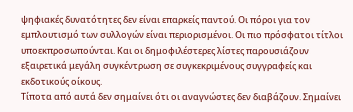ψηφιακές δυνατότητες δεν είναι επαρκείς παντού. Οι πόροι για τον εμπλουτισμό των συλλογών είναι περιορισμένοι. Οι πιο πρόσφατοι τίτλοι υποεκπροσωπούνται. Και οι δημοφιλέστερες λίστες παρουσιάζουν εξαιρετικά μεγάλη συγκέντρωση σε συγκεκριμένους συγγραφείς και εκδοτικούς οίκους.
Τίποτα από αυτά δεν σημαίνει ότι οι αναγνώστες δεν διαβάζουν. Σημαίνει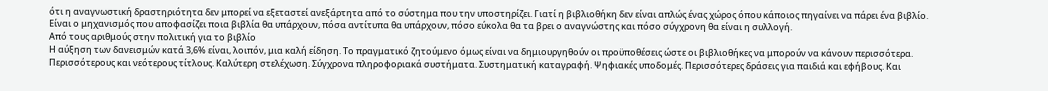ότι η αναγνωστική δραστηριότητα δεν μπορεί να εξεταστεί ανεξάρτητα από το σύστημα που την υποστηρίζει. Γιατί η βιβλιοθήκη δεν είναι απλώς ένας χώρος όπου κάποιος πηγαίνει να πάρει ένα βιβλίο. Είναι ο μηχανισμός που αποφασίζει ποια βιβλία θα υπάρχουν, πόσα αντίτυπα θα υπάρχουν, πόσο εύκολα θα τα βρει ο αναγνώστης και πόσο σύγχρονη θα είναι η συλλογή.
Από τους αριθμούς στην πολιτική για το βιβλίο
Η αύξηση των δανεισμών κατά 3,6% είναι, λοιπόν, μια καλή είδηση. Το πραγματικό ζητούμενο όμως είναι να δημιουργηθούν οι προϋποθέσεις ώστε οι βιβλιοθήκες να μπορούν να κάνουν περισσότερα.
Περισσότερους και νεότερους τίτλους. Καλύτερη στελέχωση. Σύγχρονα πληροφοριακά συστήματα. Συστηματική καταγραφή. Ψηφιακές υποδομές. Περισσότερες δράσεις για παιδιά και εφήβους. Και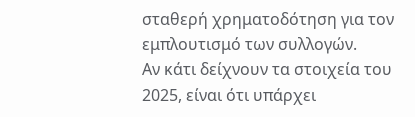σταθερή χρηματοδότηση για τον εμπλουτισμό των συλλογών.
Αν κάτι δείχνουν τα στοιχεία του 2025, είναι ότι υπάρχει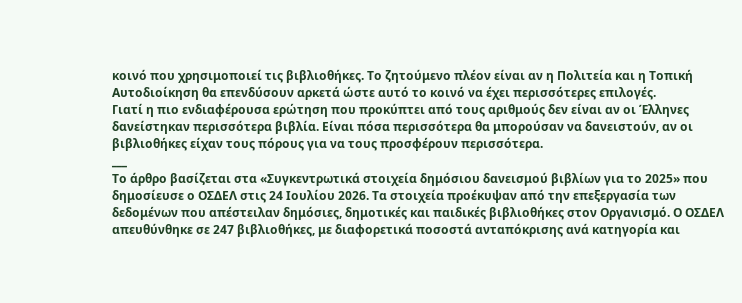κοινό που χρησιμοποιεί τις βιβλιοθήκες. Το ζητούμενο πλέον είναι αν η Πολιτεία και η Τοπική Αυτοδιοίκηση θα επενδύσουν αρκετά ώστε αυτό το κοινό να έχει περισσότερες επιλογές.
Γιατί η πιο ενδιαφέρουσα ερώτηση που προκύπτει από τους αριθμούς δεν είναι αν οι Έλληνες δανείστηκαν περισσότερα βιβλία. Είναι πόσα περισσότερα θα μπορούσαν να δανειστούν, αν οι βιβλιοθήκες είχαν τους πόρους για να τους προσφέρουν περισσότερα.
___
Το άρθρο βασίζεται στα «Συγκεντρωτικά στοιχεία δημόσιου δανεισμού βιβλίων για το 2025» που δημοσίευσε ο ΟΣΔΕΛ στις 24 Ιουλίου 2026. Τα στοιχεία προέκυψαν από την επεξεργασία των δεδομένων που απέστειλαν δημόσιες, δημοτικές και παιδικές βιβλιοθήκες στον Οργανισμό. Ο ΟΣΔΕΛ απευθύνθηκε σε 247 βιβλιοθήκες, με διαφορετικά ποσοστά ανταπόκρισης ανά κατηγορία και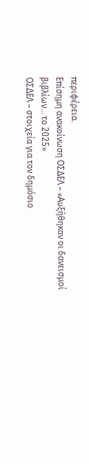περιφέρεια.
Επίσημη ανακοίνωση ΟΣΔΕΛ – «Αυξήθηκαν οι δανεισμοί βιβλίων… το 2025»
ΟΣΔΕΛ – στοιχεία για τον δημόσιο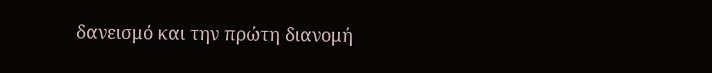δανεισμό και την πρώτη διανομή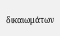δικαιωμάτων